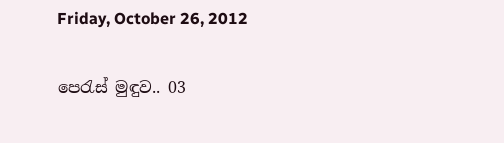Friday, October 26, 2012

පෙරැස් මුඳුව.. 03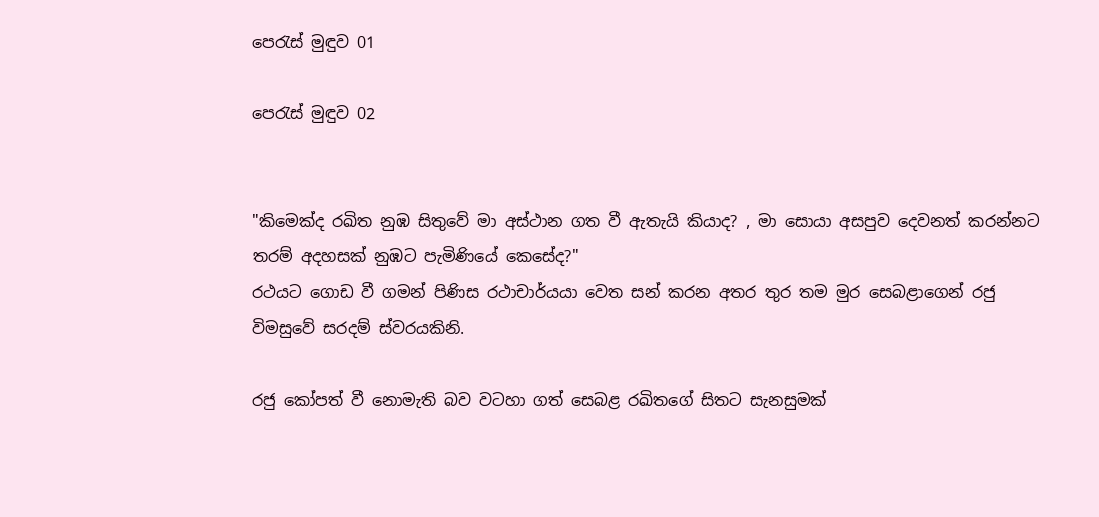පෙරැස් මුඳුව 01

පෙරැස් මුඳුව 02


"කිමෙක්ද රඛිත නුඹ සිතුවේ මා අස්ථාන ගත වී ඇතැයි කියාද? , මා සොයා අසපුව දෙවනත් කරන්නට තරම් අදහසක් නුඹට පැමිණියේ කෙසේද?"
රථයට ගොඩ වී ගමන් පිණිස රථාචාර්යයා වෙත සන් කරන අතර තුර තම මුර සෙබළාගෙන් රජු විමසුවේ සරදම් ස්වරයකිනි.

රජු කෝපත් වී නොමැති බව වටහා ගත් සෙබළ රඛිතගේ සිතට සැනසුමක්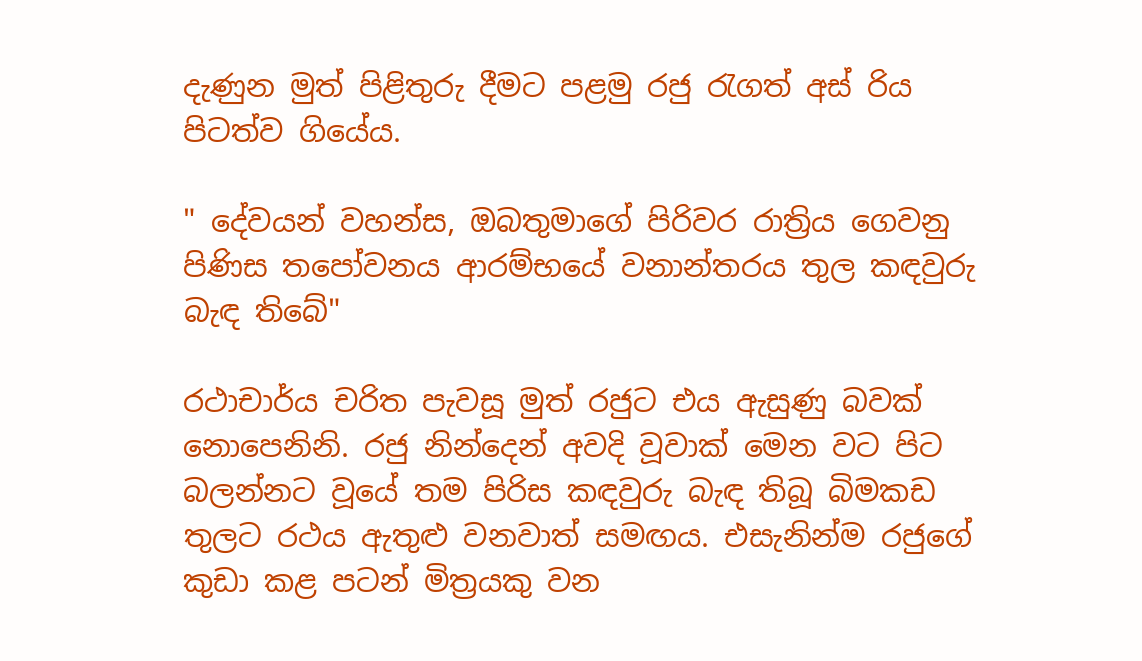දැණුන මුත් පිළිතුරු දීමට පළමු රජු රැගත් අස් රිය පිටත්ව ගියේය.

" දේවයන් වහන්ස, ඔබතුමාගේ පිරිවර රාත්‍රිය ගෙවනු පිණිස තපෝවනය ආරම්භයේ වනාන්තරය තුල කඳවුරු බැඳ තිබේ"

රථාචාර්ය චරිත පැවසූ මුත් රජුට එය ඇසුණු බවක් නොපෙනිනි. රජු නින්දෙන් අවදි වූවාක් මෙන වට පිට බලන්නට වූයේ තම පිරිස කඳවුරු බැඳ තිබූ බිමකඩ තුලට රථය ඇතුළු වනවාත් සමඟය. එසැනින්ම රජුගේ කුඩා කළ පටන් මිත්‍රයකු වන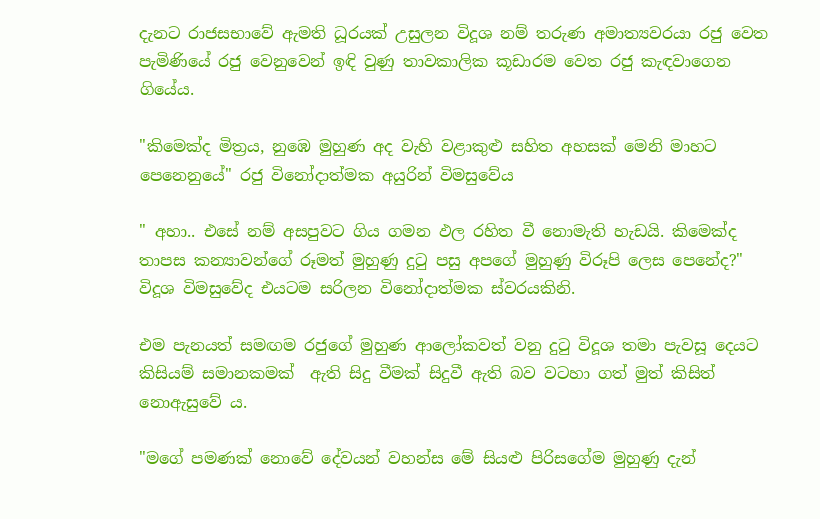දැනට රාජසභාවේ ඇමති ධූරයක් උසුලන විදූශ නම් තරුණ අමාත්‍යවරයා රජු වෙත පැමිණියේ රජු වෙනුවෙන් ඉඳි වුණු තාවකාලික කූඩාරම වෙත රජු කැඳවාගෙන ගියේය.

"කිමෙක්ද මිත්‍රය, නුඹෙ මුහුණ අද වැහි වළාකුළු සහිත අහසක් මෙනි මාහට පෙනෙනුයේ" රජු විනෝදාත්මක අයුරින් විමසුවේය

" අහා.. එසේ නම් අසපුවට ගිය ගමන ඵල රහිත වී නොමැති හැඩයි. කිමෙක්ද තාපස කන්‍යාවන්ගේ රූමත් මුහුණු දුටු පසු අපගේ මුහුණු විරූපි ලෙස පෙනේද?"  විදූශ විමසුවේද එයටම සරිලන විනෝදාත්මක ස්වරයකිනි.

එම පැනයත් සමඟම රජුගේ මුහුණ ආලෝකවත් වනු දුටු විදූශ තමා පැවසූ දෙයට කිසියම් සමානකමක්  ඇති සිදු වීමක් සිදුවී ඇති බව වටහා ගත් මුත් කිසිත් නොඇසුවේ ය.

"මගේ පමණක් නොවේ දේවයන් වහන්ස මේ සියළු පිරිසගේම මුහුණු දැන්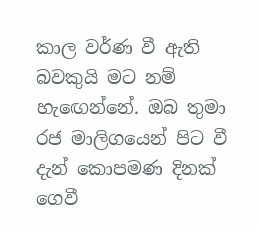කාල වර්ණ වී ඇති බවකුයි මට නම් හැඟෙන්නේ. ඔබ තුමා රජ මාලිගයෙන් පිට වී දැන් කොපමණ දිනක් ගෙවී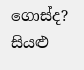ගොස්ද? සියළු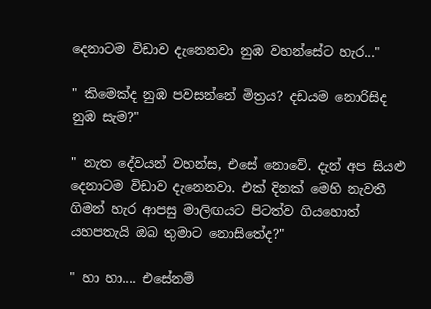දෙනාටම විඩාව දැනෙනවා නුඹ වහන්සේට හැර..."

" කිමෙක්ද නුඹ පවසන්නේ මිත්‍රය? දඩයම නොරිසිද නුඹ සැම?"

" නැත දේවයන් වහන්ස, එසේ නොවේ. දැන් අප සියළු දෙනාටම විඩාව දැනෙනවා. එක් දිනක් මෙහි නැවතී ගිමන් හැර ආපසු මාලිඟයට පිටත්ව ගියහොත් යහපතැයි ඔබ තුමාට නොසිතේද?"

" හා හා.... එසේනම්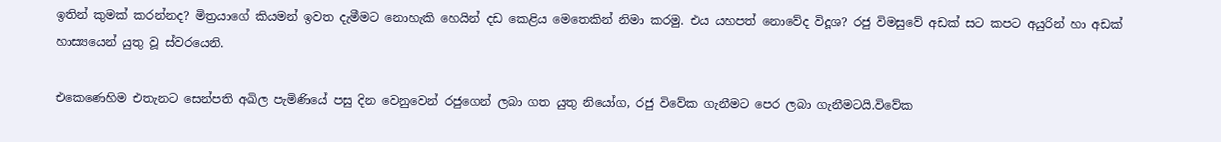ඉතින් කුමක් කරන්නද? මිත්‍රයාගේ කියමන් ඉවත දැමීමට නොහැකි හෙයින් දඩ කෙළිය මෙතෙකින් නිමා කරමු. එය යහපත් නොවේද විදූශ? රජු විමසුවේ අඩක් සට කපට අයුරින් හා අඩක් හාස්‍යයෙන් යුතු වූ ස්වරයෙනි.

එකෙණෙහිම එතැනට සෙන්පති අඛිල පැමිණියේ පසු දින වෙනුවෙන් රජුගෙන් ලබා ගත යුතු නියෝග, රජු විවේක ගැනීමට පෙර ලබා ගැනීමටයි.විවේක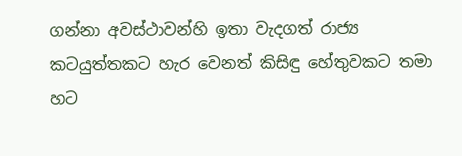ගන්නා අවස්ථාවන්හි ඉතා වැදගත් රාජ්‍ය කටයුත්තකට හැර වෙනත් කිසිඳු හේතුවකට තමා හට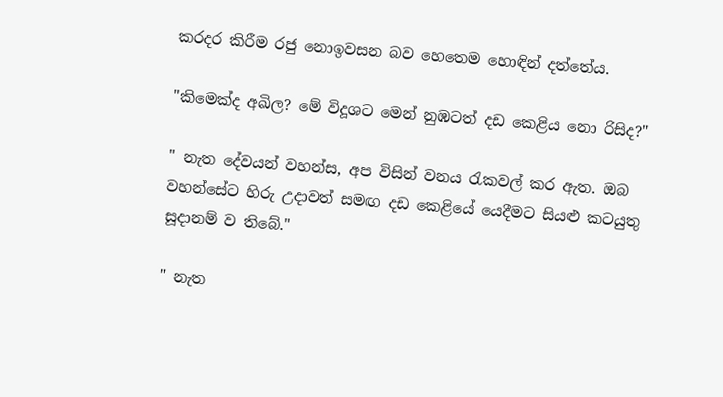කරදර කිරීම රජු නොඉවසන බව හෙතෙම හොඳින් දත්තේය.

"කිමෙක්ද අඛිල? මේ විදූශට මෙන් නුඹටත් දඩ කෙළිය නො රිසිද?"

" නැත දේවයන් වහන්ස, අප විසින් වනය රැකවල් කර ඇත. ඔබ වහන්සේට හිරු උදාවත් සමඟ දඩ කෙළියේ යෙදීමට සියළු කටයුතු සූදානම් ව තිබේ."

" නැත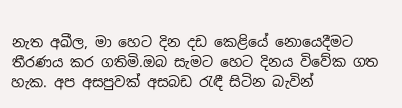නැත අඛීල, මා හෙට දින දඩ කෙළියේ නොයෙදීමට තීරණය කර ගතිමි.ඔබ සැමට හෙට දිනය විවේක ගත හැක. අප අසපුවක් අසබඩ රැඳී සිටින බැවින්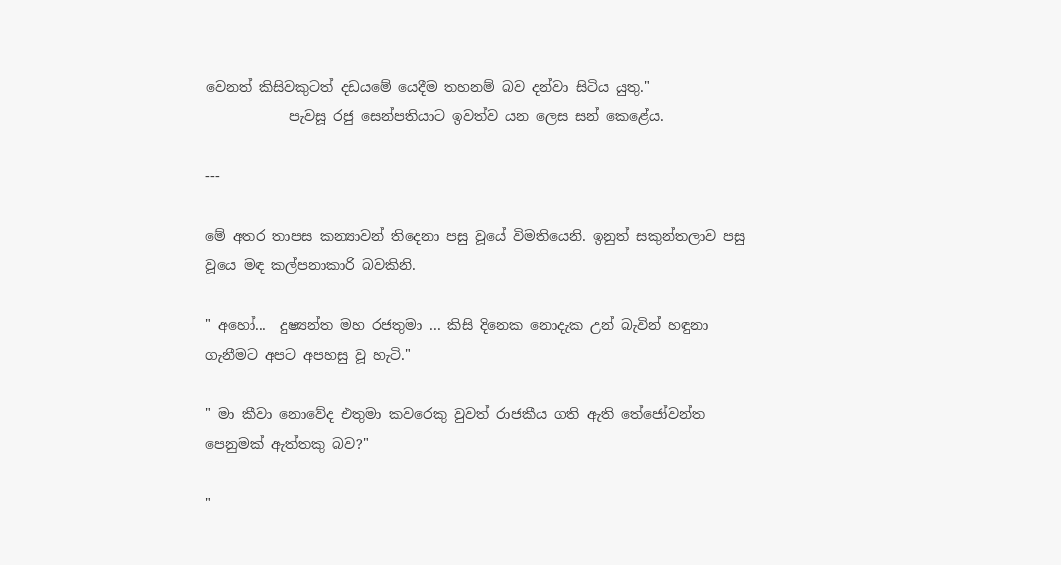වෙනත් කිසිවකුටත් දඩයමේ යෙදීම තහනම් බව දන්වා සිටිය යුතු."
            පැවසූ රජු සෙන්පතියාට ඉවත්ව යන ලෙස සන් කෙළේය.

---

මේ අතර තාපස කන්‍යාවන් තිදෙනා පසු වූයේ විමතියෙනි. ඉනුත් සකුන්තලාව පසු වූයෙ මඳ කල්පනාකාරි බවකිනි.

" අහෝ...  දුෂ්‍යන්ත මහ රජතුමා ... කිසි දිනෙක නොදැක උන් බැවින් හඳුනා ගැනීමට අපට අපහසු වූ හැටි."

" මා කීවා නොවේද එතුමා කවරෙකු වුවත් රාජකීය ගති ඇති තේජෝවන්ත පෙනුමක් ඇත්තකු බව?"

"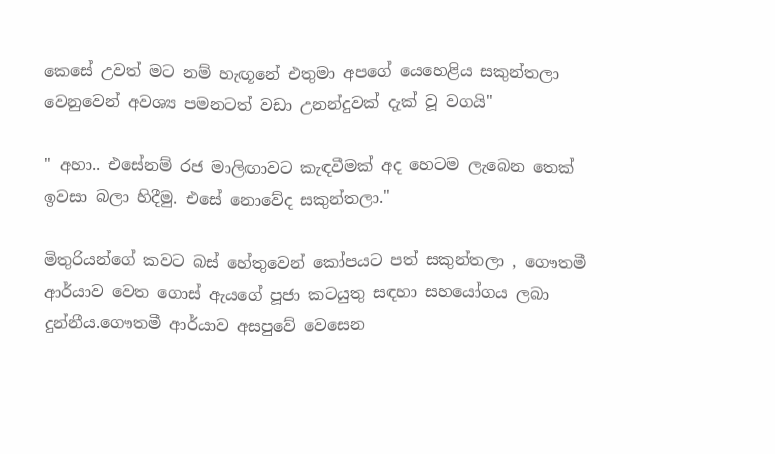කෙසේ උවත් මට නම් හැඟූනේ එතුමා අපගේ යෙහෙළිය සකුන්තලා වෙනුවෙන් අවශ්‍ය පමනටත් වඩා උනන්දුවක් දැක් වූ වගයි"

" අහා.. එසේනම් රජ මාලිඟාවට කැඳවීමක් අද හෙටම ලැබෙන තෙක් ඉවසා බලා හිදීමු. එසේ නොවේද සකුන්තලා."

මිතුරියන්ගේ කවට බස් හේතුවෙන් කෝපයට පත් සකුන්තලා , ගෞතමී ආර්යාව වෙත ගොස් ඇයගේ පූජා කටයුතු සඳහා සහයෝගය ලබා දුන්නීය.ගෞතමී ආර්යාව අසපුවේ වෙසෙන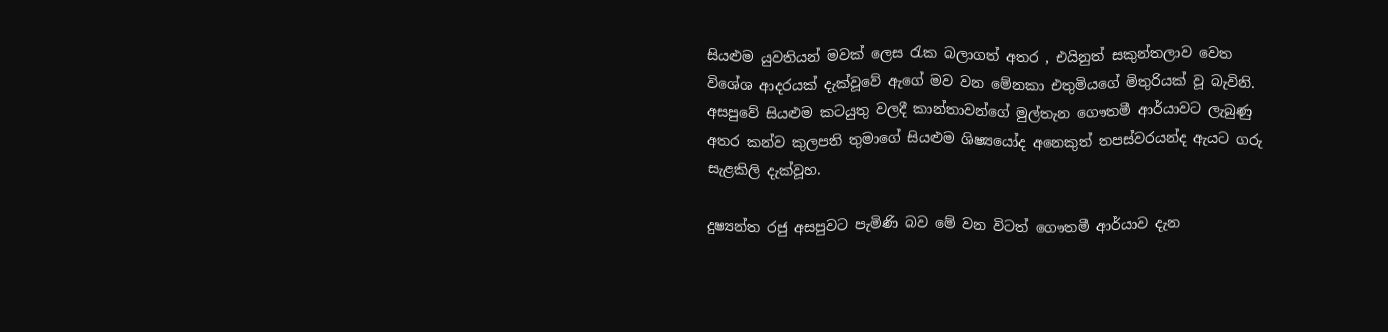සියළුම යුවතියන් මවක් ලෙස රැක බලාගත් අතර , එයිනුත් සකුන්තලාව වෙත විශේශ ආදරයක් දැක්වූවේ ඇගේ මව වන මේනකා එතුමියගේ මිතුරියක් වූ බැවිනි. අසපුවේ සියළුම කටයුතු වලදී කාන්තාවන්ගේ මුල්තැන ගෞතමී ආර්යාවට ලැබුණු අතර කන්ව කුලපති තුමාගේ සියළුම ශිෂ්‍යයෝද අනෙකුත් තපස්වරයන්ද ඇයට ගරු සැළකිලි දැක්වූහ.

දුෂ්‍යන්ත රජු අසපුවට පැමිණි බව මේ වන විටත් ගෞතමී ආර්යාව දැන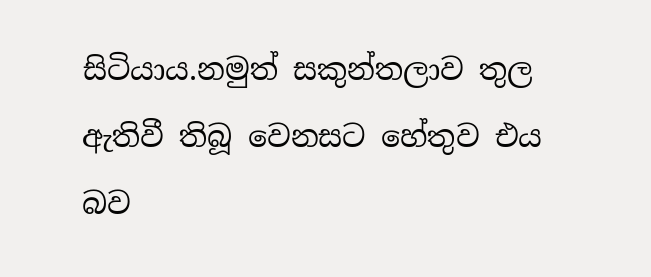සිටියාය.නමුත් සකුන්තලාව තුල ඇතිවී තිබූ වෙනසට හේතුව එය බව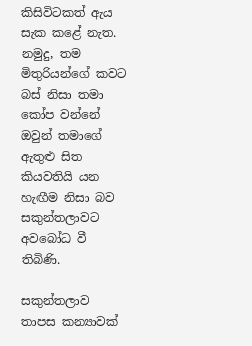කිසිවිටකත් ඇය සැක කළේ නැත. නමුදු, තම මිතුරියන්ගේ කවට බස් නිසා තමා කෝප වන්නේ ඔවුන් තමාගේ ඇතුළු සිත කියවතියි යන හැඟීම නිසා බව සකුන්තලාවට අවබෝධ වී තිබිණි.

සකුන්තලාව තාපස කන්‍යාවක්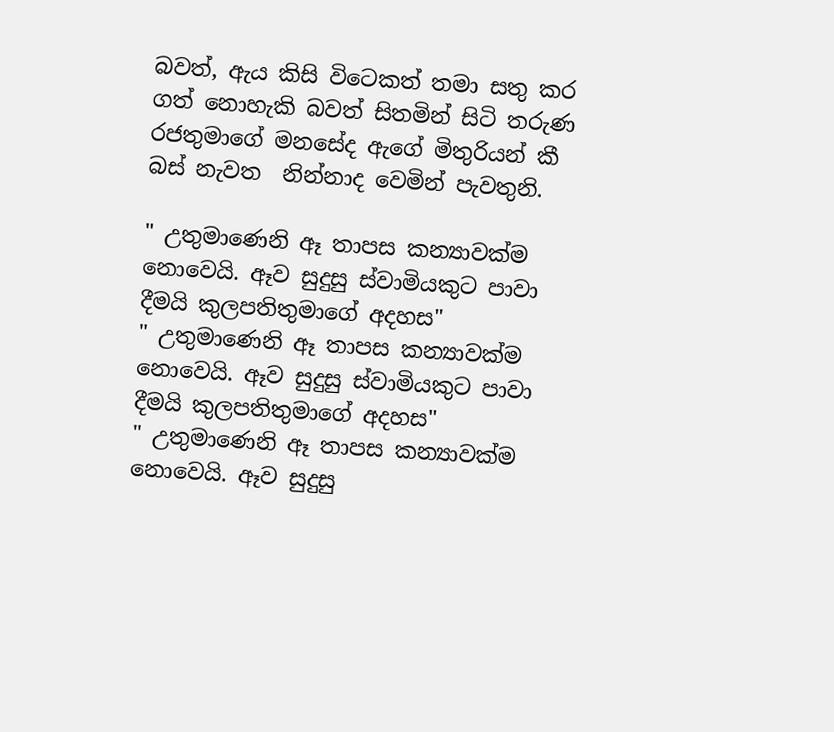බවත්, ඇය කිසි විටෙකත් තමා සතු කර ගත් නොහැකි බවත් සිතමින් සිටි තරුණ රජතුමාගේ මනසේද ඇගේ මිතුරියන් කී බස් නැවත  නින්නාද වෙමින් පැවතුනි.

" උතුමාණෙනි ඈ තාපස කන්‍යාවක්ම නොවෙයි. ඈව සුදුසු ස්වාමියකුට පාවා දීමයි කුලපතිතුමාගේ අදහස"
" උතුමාණෙනි ඈ තාපස කන්‍යාවක්ම නොවෙයි. ඈව සුදුසු ස්වාමියකුට පාවා දීමයි කුලපතිතුමාගේ අදහස"
" උතුමාණෙනි ඈ තාපස කන්‍යාවක්ම නොවෙයි. ඈව සුදුසු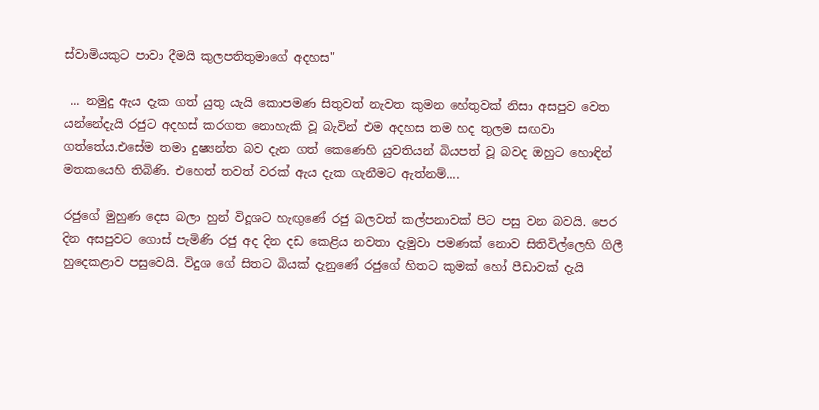ස්වාමියකුට පාවා දීමයි කුලපතිතුමාගේ අදහස"

 ... නමුදු ඇය දැක ගත් යුතු යැයි කොපමණ සිතුවත් නැවත කුමන හේතුවක් නිසා අසපුව වෙත යන්නේදැයි රජුට අදහස් කරගත නොහැකි වූ බැවින් එම අදහස තම හද තුලම සඟවා ගත්තේය.එසේම තමා දුෂ්‍යන්ත බව දැන ගත් කෙණෙහි යුවතියන් බියපත් වූ බවද ඔහුට හොඳින් මතකයෙහි තිබිණි. එහෙත් තවත් වරක් ඇය දැක ගැනීමට ඇත්නම්....

රජුගේ මුහුණ දෙස බලා හුන් විදූශට හැඟුණේ රජු බලවත් කල්පනාවක් පිට පසු වන බවයි. පෙර දින අසපුවට ගොස් පැමිණි රජු අද දින දඩ කෙළිය නවතා දැමුවා පමණක් නොව සිතිවිල්ලෙහි ගිලී හුදෙකළාව පසුවෙයි. විදුශ ගේ සිතට බියක් දැනුණේ රජුගේ හිතට කුමක් හෝ පීඩාවක් දැයි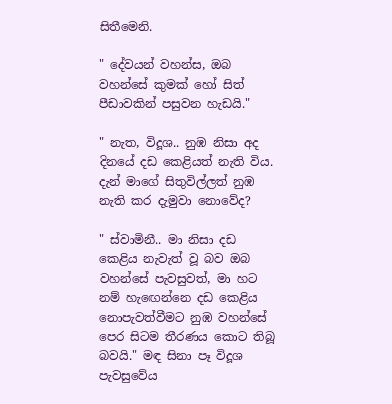සිතීමෙනි.

" දේවයන් වහන්ස, ඔබ වහන්සේ කුමක් හෝ සිත් පීඩාවකින් පසුවන හැඩයි."

" නැත, විදූශ.. නුඹ නිසා අද දිනයේ දඩ කෙළියත් නැති විය. දැන් මාගේ සිතුවිල්ලත් නුඹ නැති කර දැමුවා නොවේද?

" ස්වාමිනී.. මා නිසා දඩ කෙළිය නැවැත් වූ බව ඔබ වහන්සේ පැවසුවත්, මා හට නම් හැඟෙන්නෙ දඩ කෙළිය නොපැවත්වීමට නුඹ වහන්සේ පෙර සිටම තීරණය කොට තිබූ බවයි." මඳ සිනා පෑ විදූශ පැවසුවේය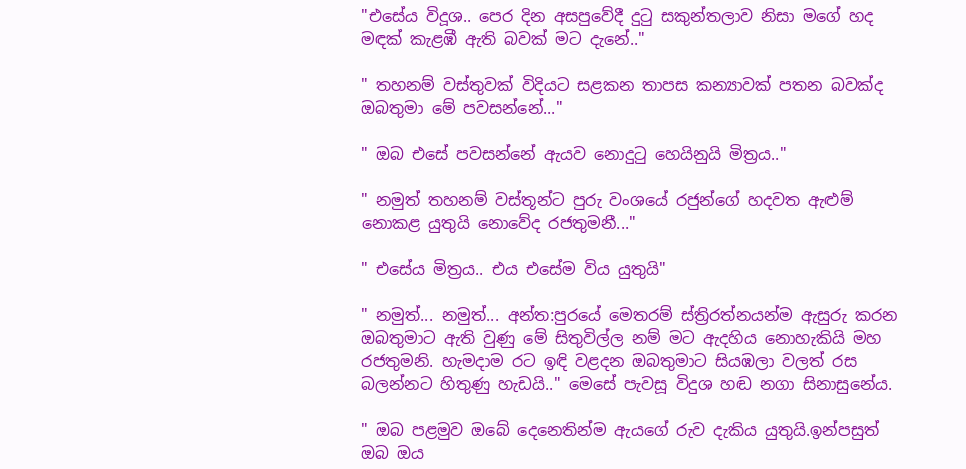"එසේය විදූශ.. පෙර දින අසපුවේදී දුටු සකුන්තලාව නිසා මගේ හද මඳක් කැළඹී ඇති බවක් මට දැනේ.."

" තහනම් වස්තුවක් විදියට සළකන තාපස කන්‍යාවක් පතන බවක්ද ඔබතුමා මේ පවසන්නේ..."

" ඔබ එසේ පවසන්නේ ඇයව නොදුටු හෙයිනුයි මිත්‍රය.."

" නමුත් තහනම් වස්තූන්ට පුරු වංශයේ රජුන්ගේ හදවත ඇළුම් නොකළ යුතුයි නොවේද රජතුමනී..."

" එසේය මිත්‍රය.. එය එසේම විය යුතුයි"

" නමුත්... නමුත්... අන්ත:පුරයේ මෙතරම් ස්ත්‍රිරත්නයන්ම ඇසුරු කරන ඔබතුමාට ඇති වුණු මේ සිතුවිල්ල නම් මට ඇදහිය නොහැකියි මහ රජතුමනි. හැමදාම රට ඉඳි වළදන ඔබතුමාට සියඹලා වලත් රස බලන්නට හිතුණු හැඩයි.." මෙසේ පැවසූ විදුශ හඬ නගා සිනාසුනේය.

" ඔබ පළමුව ඔබේ දෙනෙතින්ම ඇයගේ රුව දැකිය යුතුයි.ඉන්පසුත් ඔබ ඔය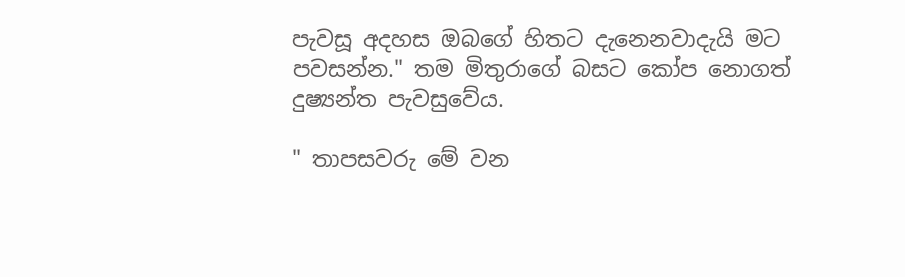පැවසූ අදහස ඔබගේ හිතට දැනෙනවාදැයි මට පවසන්න." තම මිතුරාගේ බසට කෝප නොගත් දුෂ්‍යන්ත පැවසුවේය.

" තාපසවරු මේ වන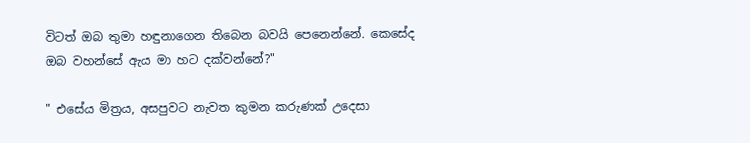විටත් ඔබ තුමා හඳුනාගෙන තිබෙන බවයි පෙනෙන්නේ. කෙසේද ඔබ වහන්සේ ඇය මා හට දක්වන්නේ?"

" එසේය මිත්‍රය, අසපුවට නැවත කුමන කරුණක් උදෙසා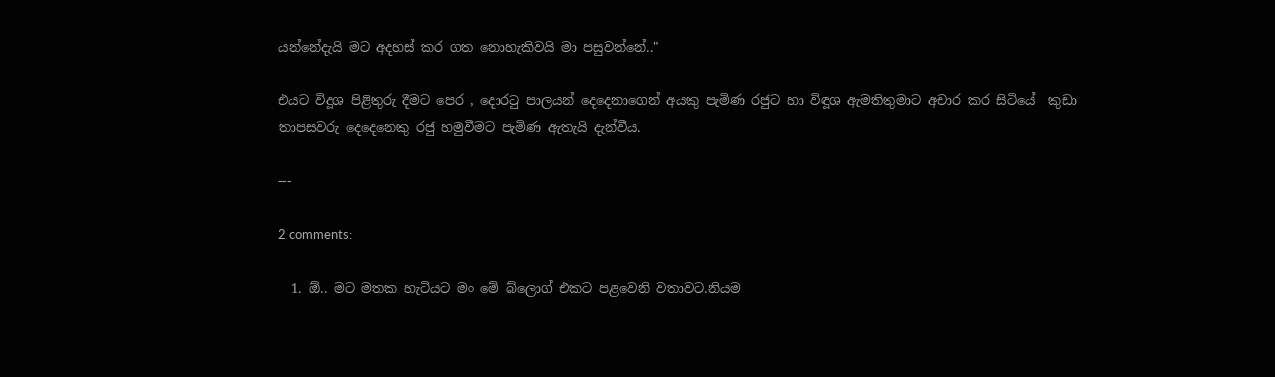යන්නේදැයි මට අදහස් කර ගත නොහැකිවයි මා පසුවන්නේ.."

එයට විදූශ පිළිතුරු දීමට පෙර , දොරටු පාලයන් දෙදෙනාගෙන් අයකු පැමිණ රජුට හා විඳූශ ඇමතිතුමාට අචාර කර සිටියේ  කුඩා තාපසවරු දෙදෙනෙකු රජු හමුවීමට පැමිණ ඇතැයි දැන්වීය.

---

2 comments:

  1. ඕ.. මට මතක හැටියට මං මේ බ්ලොග් එකට පළවෙනි වතාවට.නියම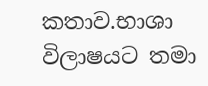කතාව.භාශා විලාෂයට තමා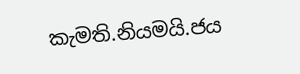කැමති.නියමයි.ජය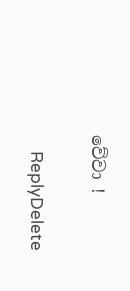වේවා !

    ReplyDelete